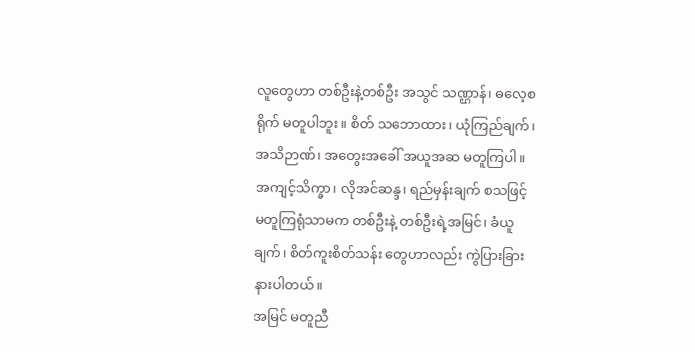လူတွေဟာ တစ်ဦးနဲ့တစ်ဦး အသွင် သဏ္ဌာန်၊ ဓလေ့စရိုက် မတူပါဘူး။ စိတ် သဘောထား၊ ယုံကြည်ချက်၊ အသိဉာဏ်၊ အတွေးအခေါ် အယူအဆ မတူကြပါ။ အကျင့်သိက္ခာ၊ လိုအင်ဆန္ဒ၊ ရည်မှန်းချက် စသဖြင့် မတူကြရုံသာမက တစ်ဦးနဲ့ တစ်ဦးရဲ့အမြင်၊ ခံယူချက်၊ စိတ်ကူးစိတ်သန်း တွေဟာလည်း ကွဲပြားခြားနားပါတယ်။
အမြင် မတူညီ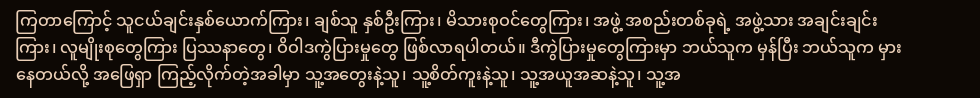ကြတာကြောင့် သူငယ်ချင်းနှစ်ယောက်ကြား၊ ချစ်သူ နှစ်ဦးကြား၊ မိသားစုဝင်တွေကြား၊ အဖွဲ့ အစည်းတစ်ခုရဲ့ အဖွဲ့သား အချင်းချင်း ကြား၊ လူမျိုးစုတွေကြား ပြဿနာတွေ၊ ဝိဝါဒကွဲပြားမှုတွေ ဖြစ်လာရပါတယ်။ ဒီကွဲပြားမှုတွေကြားမှာ ဘယ်သူက မှန်ပြီး ဘယ်သူက မှားနေတယ်လို့ အဖြေရှာ ကြည့်လိုက်တဲ့အခါမှာ သူ့အတွေးနဲ့သူ၊ သူ့စိတ်ကူးနဲ့သူ၊ သူ့အယူအဆနဲ့သူ၊ သူ့အ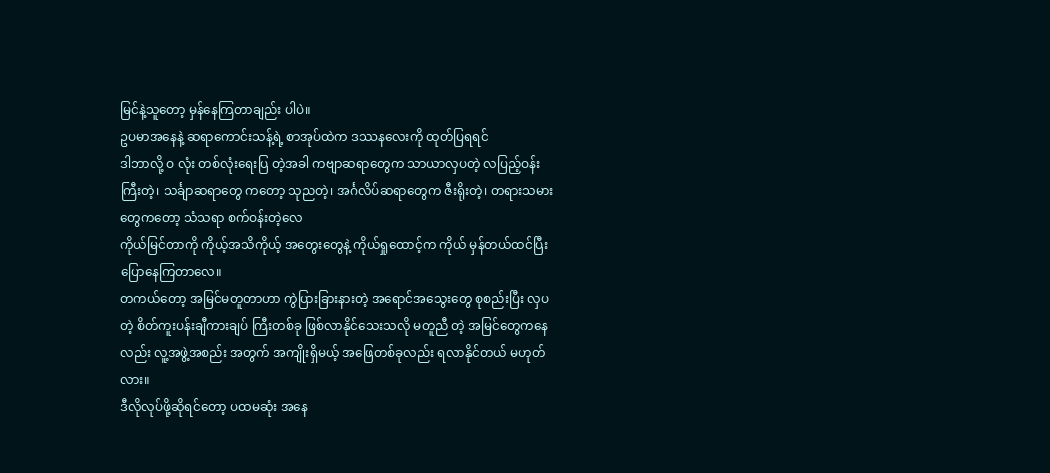မြင်နဲ့သူတော့ မှန်နေကြတာချည်း ပါပဲ။
ဥပမာအနေနဲ့ ဆရာကောင်းသန့်ရဲ့ စာအုပ်ထဲက ဒဿနလေးကို ထုတ်ပြရရင်
ဒါဘာလို့ ဝ လုံး တစ်လုံးရေးပြ တဲ့အခါ ကဗျာဆရာတွေက သာယာလှပတဲ့ လပြည့်ဝန်းကြီးတဲ့၊ သင်္ချာဆရာတွေ ကတော့ သုညတဲ့၊ အင်္ဂလိပ်ဆရာတွေက ဇီးရိုးတဲ့၊ တရားသမားတွေကတော့ သံသရာ စက်ဝန်းတဲ့လေ
ကိုယ်မြင်တာကို ကိုယ့်အသိကိုယ့် အတွေးတွေနဲ့ ကိုယ်ရှုထောင့်က ကိုယ် မှန်တယ်ထင်ပြီး ပြောနေကြတာလေ။
တကယ်တော့ အမြင်မတူတာဟာ ကွဲပြားခြားနားတဲ့ အရောင်အသွေးတွေ စုစည်းပြီး လှပတဲ့ စိတ်ကူးပန်းချီကားချပ် ကြီးတစ်ခု ဖြစ်လာနိုင်သေးသလို မတူညီ တဲ့ အမြင်တွေကနေလည်း လူ့အဖွဲ့အစည်း အတွက် အကျိုးရှိမယ့် အဖြေတစ်ခုလည်း ရလာနိုင်တယ် မဟုတ်လား။
ဒီလိုလုပ်ဖို့ဆိုရင်တော့ ပထမဆုံး အနေ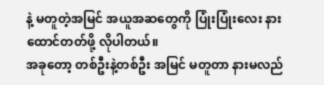နဲ့ မတူတဲ့အမြင် အယူအဆတွေကို ပြုံးပြုံးလေး နားထောင်တတ်ဖို့ လိုပါတယ်။
အခုတော့ တစ်ဦးနဲ့တစ်ဦး အမြင် မတူတာ နားမလည်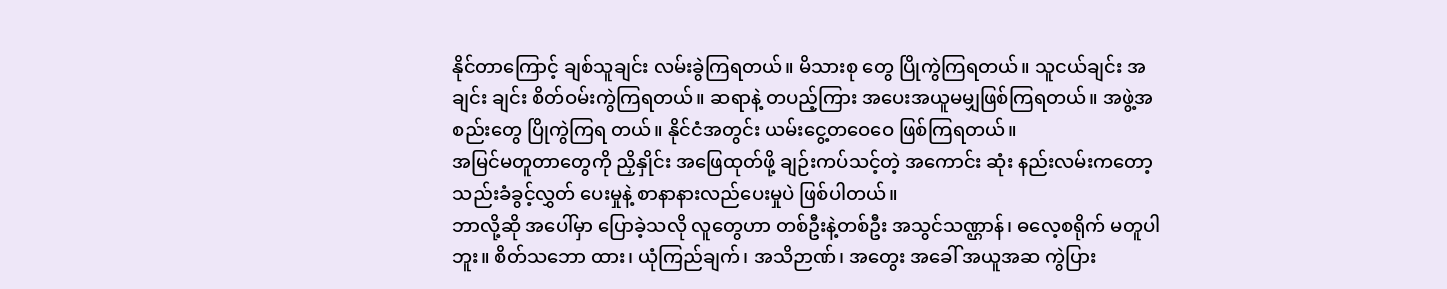နိုင်တာကြောင့် ချစ်သူချင်း လမ်းခွဲကြရတယ်။ မိသားစု တွေ ပြိုကွဲကြရတယ်။ သူငယ်ချင်း အချင်း ချင်း စိတ်ဝမ်းကွဲကြရတယ်။ ဆရာနဲ့ တပည့်ကြား အပေးအယူမမျှဖြစ်ကြရတယ်။ အဖွဲ့အစည်းတွေ ပြိုကွဲကြရ တယ်။ နိုင်ငံအတွင်း ယမ်းငွေ့တဝေဝေ ဖြစ်ကြရတယ်။
အမြင်မတူတာတွေကို ညှိနှိုင်း အဖြေထုတ်ဖို့ ချဉ်းကပ်သင့်တဲ့ အကောင်း ဆုံး နည်းလမ်းကတော့ သည်းခံခွင့်လွှတ် ပေးမှုနဲ့ စာနာနားလည်ပေးမှုပဲ ဖြစ်ပါတယ်။
ဘာလို့ဆို အပေါ်မှာ ပြောခဲ့သလို လူတွေဟာ တစ်ဦးနဲ့တစ်ဦး အသွင်သဏ္ဌာန်၊ ဓလေ့စရိုက် မတူပါဘူး။ စိတ်သဘော ထား၊ ယုံကြည်ချက်၊ အသိဉာဏ်၊ အတွေး အခေါ် အယူအဆ ကွဲပြား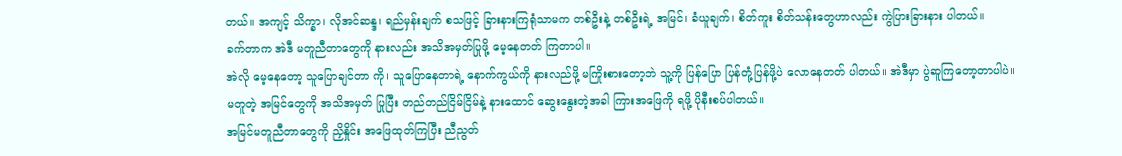တယ်။ အကျင့် သိက္ခာ၊ လိုအင်ဆန္ဒ၊ ရည်မှန်းချက် စသဖြင့် ခြားနားကြရုံသာမက တစ်ဦးနဲ့ တစ်ဦးရဲ့ အမြင်၊ ခံယူချက်၊ စိတ်ကူး စိတ်သန်းတွေဟာလည်း ကွဲပြားခြားနား ပါတယ်။
ခက်တာက အဲဒီ မတူညီတာတွေကို နားလည်း အသိအမှတ်ပြုဖို့ မေ့နေတတ် ကြတာပါ။
အဲလို မေ့နေတော့ သူပြောချင်တာ ကို၊ သူပြောနေတာရဲ့ နောက်ကွယ်ကို နားလည်ဖို့ မကြိုးစားတော့ဘဲ သူ့ကို ပြန်ပြော ပြန်တုံ့ပြန်ဖို့ပဲ လောနေတတ် ပါတယ်။ အဲဒီမှာ ပွဲဆူကြတော့တာပါပဲ။
မတူတဲ့ အမြင်တွေကို အသိအမှတ် ပြုပြီး တည်တည်ငြိမ်ငြိမ်နဲ့ နားထောင် ဆွေးနွေးတဲ့အခါ ကြားအဖြေကို ရဖို့ ပိုနီးစပ်ပါတယ်။
အမြင်မတူညီတာတွေကို ညှိနှိုင်း အဖြေထုတ်ကြပြီး ညီညွတ်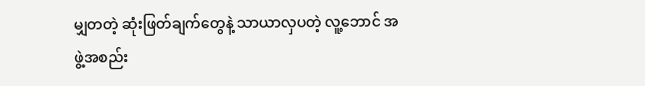မျှတတဲ့ ဆုံးဖြတ်ချက်တွေနဲ့ သာယာလှပတဲ့ လူ့ဘောင် အဖွဲ့အစည်း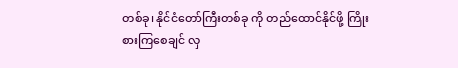တစ်ခု၊ နိုင်ငံတော်ကြီးတစ်ခု ကို တည်ထောင်နိုင်ဖို့ ကြိုးစားကြစေချင် လှ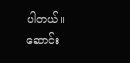ပါတယ်။
ဆောင်း